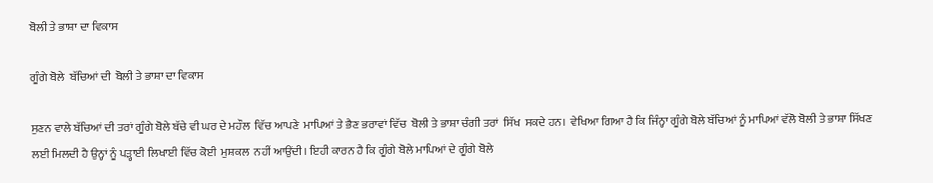ਬੋਲੀ ਤੇ ਭਾਸ਼ਾ ਦਾ ਵਿਕਾਸ

ਗੂੰਗੇ ਬੋਲੇ  ਬੱਚਿਆਂ ਦੀ  ਬੋਲੀ ਤੇ ਭਾਸ਼ਾ ਦਾ ਵਿਕਾਸ

ਸੁਣਨ ਵਾਲੇ ਬੱਚਿਆਂ ਦੀ ਤਰਾਂ ਗੂੰਗੇ ਬੋਲੇ ਬੱਚੇ ਵੀ ਘਰ ਦੇ ਮਹੌਲ  ਵਿੱਚ ਆਪਣੇ  ਮਾਪਿਆਂ ਤੇ ਭੈਣ ਭਰਾਵਾਂ ਵਿੱਚ  ਬੋਲੀ ਤੇ ਭਾਸ਼ਾ ਚੰਗੀ ਤਰਾਂ  ਸਿੱਖ  ਸਕਦੇ ਹਨ।  ਵੇਖਿਆ ਗਿਆ ਹੈ ਕਿ ਜਿੰਨ੍ਹਾ ਗੂੰਗੇ ਬੋਲੇ ਬੱਚਿਆਂ ਨੂੰ ਮਾਪਿਆਂ ਵੱਲੋ ਬੋਲੀ ਤੇ ਭਾਸ਼ਾ ਸਿੱਖਣ ਲਈ ਮਿਲਦੀ ਹੈ ਉਨ੍ਹਾਂ ਨੂੰ ਪੜ੍ਹਾਈ ਲਿਖਾਈ ਵਿੱਚ ਕੋਈ  ਮੁਸ਼ਕਲ  ਨਹੀਂ ਆਉਂਦੀ। ਇਹੀ ਕਾਰਨ ਹੈ ਕਿ ਗੂੰਗੇ ਬੋਲੇ ਮਾਪਿਆਂ ਦੇ ਗੂੰਗੇ ਬੋਲੇ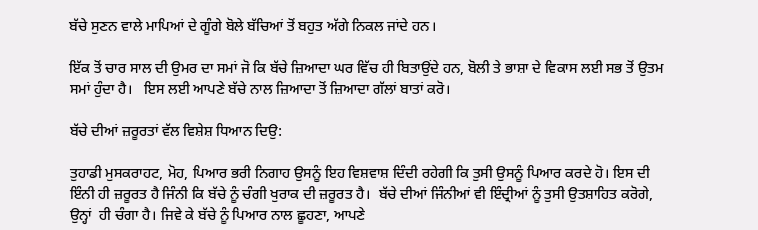ਬੱਚੇ ਸੁਣਨ ਵਾਲੇ ਮਾਪਿਆਂ ਦੇ ਗੂੰਗੇ ਬੋਲੇ ਬੱਚਿਆਂ ਤੋਂ ਬਹੁਤ ਅੱਗੇ ਨਿਕਲ ਜਾਂਦੇ ਹਨ।

ਇੱਕ ਤੋਂ ਚਾਰ ਸਾਲ ਦੀ ਉਮਰ ਦਾ ਸਮਾਂ ਜੋ ਕਿ ਬੱਚੇ ਜ਼ਿਆਦਾ ਘਰ ਵਿੱਚ ਹੀ ਬਿਤਾਉਂਦੇ ਹਨ, ਬੋਲੀ ਤੇ ਭਾਸ਼ਾ ਦੇ ਵਿਕਾਸ ਲਈ ਸਭ ਤੋਂ ਉਤਮ ਸਮਾਂ ਹੁੰਦਾ ਹੈ।   ਇਸ ਲਈ ਆਪਣੇ ਬੱਚੇ ਨਾਲ ਜ਼ਿਆਦਾ ਤੋਂ ਜ਼ਿਆਦਾ ਗੱਲਾਂ ਬਾਤਾਂ ਕਰੋ।

ਬੱਚੇ ਦੀਆਂ ਜ਼ਰੂਰਤਾਂ ਵੱਲ ਵਿਸ਼ੇਸ਼ ਧਿਆਨ ਦਿਉ:

ਤੁਹਾਡੀ ਮੁਸਕਰਾਹਟ, ਮੋਹ, ਪਿਆਰ ਭਰੀ ਨਿਗਾਹ ਉਸਨੂੰ ਇਹ ਵਿਸ਼ਵਾਸ਼ ਦਿੰਦੀ ਰਹੇਗੀ ਕਿ ਤੁਸੀ ਉਸਨੂੰ ਪਿਆਰ ਕਰਦੇ ਹੋ। ਇਸ ਦੀ ਇੰਨੀ ਹੀ ਜ਼ਰੂਰਤ ਹੈ ਜਿੰਨੀ ਕਿ ਬੱਚੇ ਨੂੰ ਚੰਗੀ ਖੁਰਾਕ ਦੀ ਜ਼ਰੂਰਤ ਹੈ।  ਬੱਚੇ ਦੀਆਂ ਜਿੰਨੀਆਂ ਵੀ ਇੰਦ੍ਰੀਆਂ ਨੂੰ ਤੁਸੀ ਉਤਸ਼ਾਹਿਤ ਕਰੋਗੇ, ਉਨ੍ਹਾਂ  ਹੀ ਚੰਗਾ ਹੈ। ਜਿਵੇ ਕੇ ਬੱਚੇ ਨੂੰ ਪਿਆਰ ਨਾਲ ਛੂਹਣਾ, ਆਪਣੇ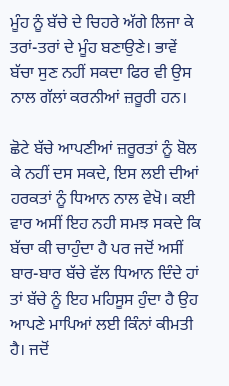ਮੂੰਹ ਨੂੰ ਬੱਚੇ ਦੇ ਚਿਹਰੇ ਅੱਗੇ ਲਿਜਾ ਕੇ ਤਰਾਂ-ਤਰਾਂ ਦੇ ਮੂੰਹ ਬਣਾਉਣੇ। ਭਾਵੇਂ ਬੱਚਾ ਸੁਣ ਨਹੀਂ ਸਕਦਾ ਫਿਰ ਵੀ ਉਸ ਨਾਲ ਗੱਲਾਂ ਕਰਨੀਆਂ ਜ਼ਰੂਰੀ ਹਨ।

ਛੋਟੇ ਬੱਚੇ ਆਪਣੀਆਂ ਜ਼ਰੂਰਤਾਂ ਨੂੰ ਬੋਲ ਕੇ ਨਹੀਂ ਦਸ ਸਕਦੇ, ਇਸ ਲਈ ਦੀਆਂ ਹਰਕਤਾਂ ਨੂੰ ਧਿਆਨ ਨਾਲ ਵੇਖੋ। ਕਈ ਵਾਰ ਅਸੀਂ ਇਹ ਨਹੀ ਸਮਝ ਸਕਦੇ ਕਿ ਬੱਚਾ ਕੀ ਚਾਹੁੰਦਾ ਹੈ ਪਰ ਜਦੋਂ ਅਸੀਂ ਬਾਰ-ਬਾਰ ਬੱਚੇ ਵੱਲ ਧਿਆਨ ਦਿੰਦੇ ਹਾਂ ਤਾਂ ਬੱਚੇ ਨੂੰ ਇਹ ਮਹਿਸੂਸ ਹੁੰਦਾ ਹੈ ਉਹ ਆਪਣੇ ਮਾਪਿਆਂ ਲਈ ਕਿੰਨਾਂ ਕੀਮਤੀ ਹੈ। ਜਦੋਂ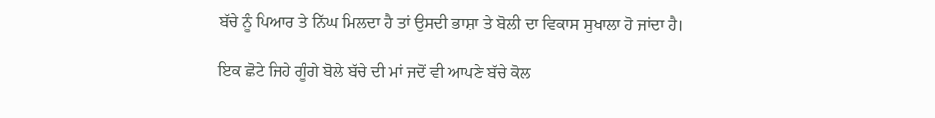ਬੱਚੇ ਨੂੰ ਪਿਆਰ ਤੇ ਨਿੱਘ ਮਿਲਦਾ ਹੈ ਤਾਂ ਉਸਦੀ ਭਾਸ਼ਾ ਤੇ ਬੋਲੀ ਦਾ ਵਿਕਾਸ ਸੁਖਾਲਾ ਹੋ ਜਾਂਦਾ ਹੈ।

ਇਕ ਛੋਟੇ ਜਿਹੇ ਗੂੰਗੇ ਬੋਲੇ ਬੱਚੇ ਦੀ ਮਾਂ ਜਦੋਂ ਵੀ ਆਪਣੇ ਬੱਚੇ ਕੋਲ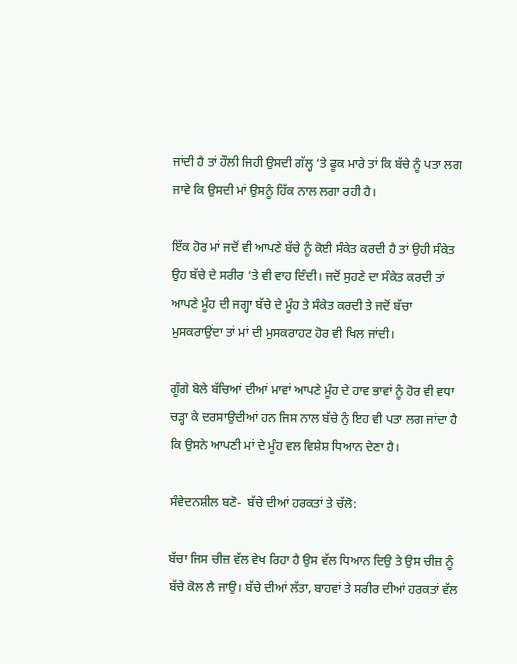ਜਾਂਦੀ ਹੈ ਤਾਂ ਹੌਲੀ ਜਿਹੀ ਉਸਦੀ ਗੱਲ੍ਹ ‘ਤੇ ਫੂਕ ਮਾਰੇ ਤਾਂ ਕਿ ਬੱਚੇ ਨੂੰ ਪਤਾ ਲਗ ਜਾਵੇ ਕਿ ਉਸਦੀ ਮਾਂ ਉਸਨੂੰ ਹਿੱਕ ਨਾਲ ਲਗਾ ਰਹੀ ਹੈ।

ਇੱਕ ਹੋਰ ਮਾਂ ਜਦੋਂ ਵੀ ਆਪਣੇ ਬੱਚੇ ਨੂੰ ਕੋਈ ਸੰਕੇਤ ਕਰਦੀ ਹੈ ਤਾਂ ਉਹੀ ਸੰਕੇਤ ਉਹ ਬੱਚੇ ਦੇ ਸਰੀਰ ‘ਤੇ ਵੀ ਵਾਹ ਦਿੰਦੀ। ਜਦੋਂ ਸੁਹਣੇ ਦਾ ਸੰਕੇਤ ਕਰਦੀ ਤਾਂ ਆਪਣੇ ਮੂੰਹ ਦੀ ਜਗ੍ਹਾ ਬੱਚੇ ਦੇ ਮੂੰਹ ਤੇ ਸੰਕੇਤ ਕਰਦੀ ਤੇ ਜਦੋਂ ਬੱਚਾ ਮੁਸਕਰਾਉਂਦਾ ਤਾਂ ਮਾਂ ਦੀ ਮੁਸਕਰਾਹਟ ਹੋਰ ਵੀ ਖਿਲ ਜਾਂਦੀ।

ਗੂੰਗੇ ਬੋਲੇ ਬੱਚਿਆਂ ਦੀਆਂ ਮਾਵਾਂ ਆਪਣੇ ਮੂੰਹ ਦੇ ਹਾਵ ਭਾਵਾਂ ਨੂੰ ਹੋਰ ਵੀ ਵਧਾ  ਚੜ੍ਹਾ ਕੇ ਦਰਸਾਉਦੀਆਂ ਹਨ ਜਿਸ ਨਾਲ ਬੱਚੇ ਨੁੰ ਇਹ ਵੀ ਪਤਾ ਲਗ ਜਾਂਦਾ ਹੈ ਕਿ ਉਸਨੇ ਆਪਣੀ ਮਾਂ ਦੇ ਮੂੰਹ ਵਲ ਵਿਸ਼ੇਸ਼ ਧਿਆਨ ਦੇਣਾ ਹੈ।

ਸੰਵੇਦਨਸ਼ੀਲ ਬਣੋ-  ਬੱਚੇ ਦੀਆਂ ਹਰਕਤਾਂ ਤੇ ਚੱਲੋ:

ਬੱਚਾ ਜਿਸ ਚੀਜ਼ ਵੱਲ ਵੇਖ ਰਿਹਾ ਹੈ ਉਸ ਵੱਲ ਧਿਆਨ ਦਿਉ ਤੇ ਉਸ ਚੀਜ਼ ਨੂੰ ਬੱਚੇ ਕੋਲ ਲੈ ਜਾਉ। ਬੱਚੇ ਦੀਆਂ ਲੱਤਾ, ਬਾਹਵਾਂ ਤੇ ਸਰੀਰ ਦੀਆਂ ਹਰਕਤਾਂ ਵੱਲ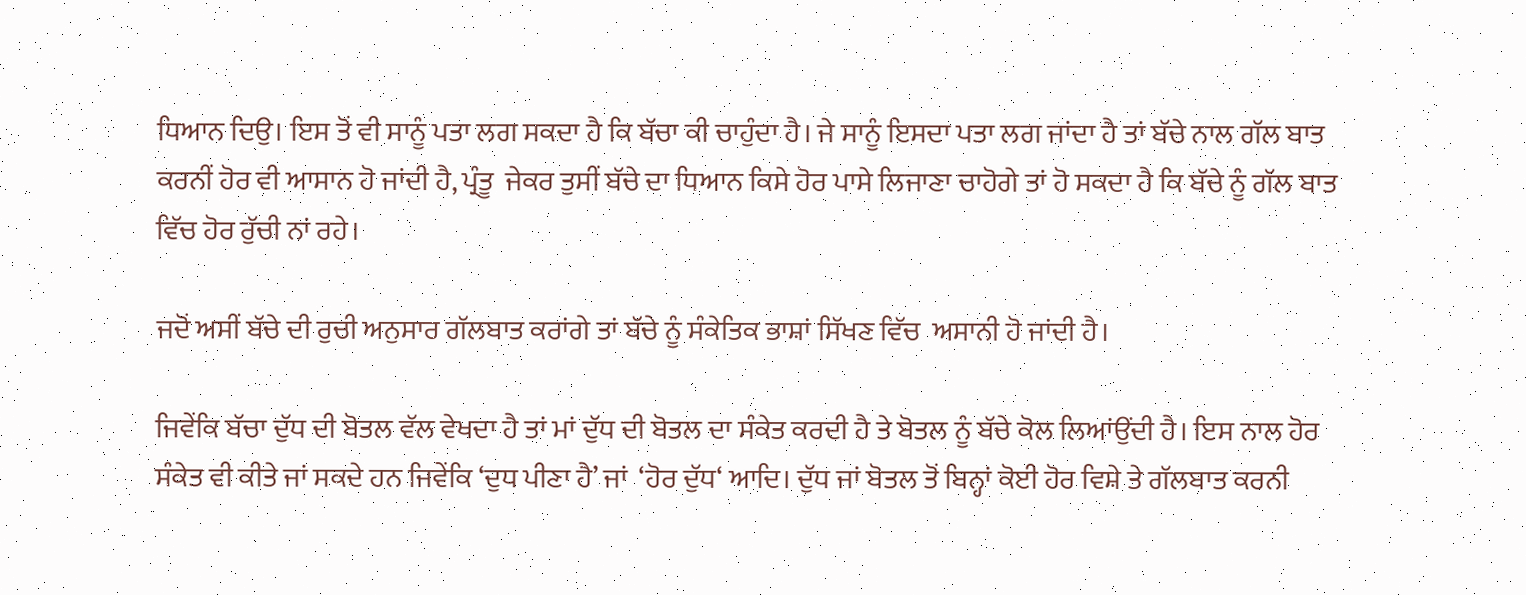ਧਿਆਨ ਦਿਉ। ਇਸ ਤੋਂ ਵੀ ਸਾਨੂੰ ਪਤਾ ਲਗ ਸਕਦਾ ਹੈ ਕਿ ਬੱਚਾ ਕੀ ਚਾਹੁੰਦਾ ਹੈ। ਜੇ ਸਾਨੂੰ ਇਸਦਾ ਪਤਾ ਲਗ ਜਾਂਦਾ ਹੈ ਤਾਂ ਬੱਚੇ ਨਾਲ ਗੱਲ ਬਾਤ ਕਰਨੀਂ ਹੋਰ ਵੀ ਆਸਾਨ ਹੋ ਜਾਂਦੀ ਹੈ, ਪ੍ਰੰਤੂ  ਜੇਕਰ ਤੁਸੀਂ ਬੱਚੇ ਦਾ ਧਿਆਨ ਕਿਸੇ ਹੋਰ ਪਾਸੇ ਲਿਜਾਣਾ ਚਾਹੋਗੇ ਤਾਂ ਹੋ ਸਕਦਾ ਹੈ ਕਿ ਬੱਚੇ ਨੂੰ ਗੱਲ ਬਾਤ ਵਿੱਚ ਹੋਰ ਰੁੱਚੀ ਨਾਂ ਰਹੇ।

ਜਦੋਂ ਅਸੀਂ ਬੱਚੇ ਦੀ ਰੁਚੀ ਅਨੁਸਾਰ ਗੱਲਬਾਤ ਕਰਾਂਗੇ ਤਾਂ ਬੱਚੇ ਨੂੰ ਸੰਕੇਤਿਕ ਭਾਸ਼ਾਂ ਸਿੱਖਣ ਵਿੱਚ  ਅਸਾਨੀ ਹੋ ਜਾਂਦੀ ਹੈ।

ਜਿਵੇਂਕਿ ਬੱਚਾ ਦੁੱਧ ਦੀ ਬੋਤਲ ਵੱਲ ਵੇਖਦਾ ਹੈ ਤਾਂ ਮਾਂ ਦੁੱਧ ਦੀ ਬੋਤਲ ਦਾ ਸੰਕੇਤ ਕਰਦੀ ਹੈ ਤੇ ਬੋਤਲ ਨੂੰ ਬੱਚੇ ਕੋਲ ਲਿਆਂਉਂਦੀ ਹੈ। ਇਸ ਨਾਲ ਹੋਰ ਸੰਕੇਤ ਵੀ ਕੀਤੇ ਜਾਂ ਸਕਦੇ ਹਨ ਜਿਵੇਂਕਿ ‘ਦੁਧ ਪੀਣਾ ਹੈ’ ਜਾਂ  ‘ਹੋਰ ਦੁੱਧ‘ ਆਦਿ। ਦੁੱਧ ਜਾਂ ਬੋਤਲ ਤੋਂ ਬਿਨ੍ਹਾਂ ਕੋਈ ਹੋਰ ਵਿਸ਼ੇ ਤੇ ਗੱਲਬਾਤ ਕਰਨੀ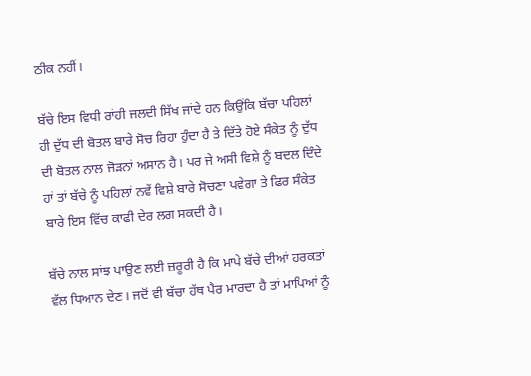ਠੀਕ ਨਹੀਂ।

ਬੱਚੇ ਇਸ ਵਿਧੀ ਰਾਂਹੀ ਜਲਦੀ ਸਿੱਖ ਜਾਂਦੇ ਹਨ ਕਿਉਂਕਿ ਬੱਚਾ ਪਹਿਲਾਂ ਹੀ ਦੁੱਧ ਦੀ ਬੋਤਲ ਬਾਰੇ ਸੋਚ ਰਿਹਾ ਹੁੰਦਾ ਹੈ ਤੇ ਦਿੱਤੇ ਹੋਏ ਸੰਕੇਤ ਨੂੰ ਦੁੱਧ ਦੀ ਬੋਤਲ ਨਾਲ ਜੋੜਨਾਂ ਅਸਾਨ ਹੈ। ਪਰ ਜੇ ਅਸੀ ਵਿਸ਼ੇ ਨੂੰ ਬਦਲ ਦਿੰਦੇ ਹਾਂ ਤਾਂ ਬੱਚੇ ਨੂੰ ਪਹਿਲਾਂ ਨਵੇਂ ਵਿਸ਼ੇ ਬਾਰੇ ਸੋਚਣਾ ਪਵੇਗਾ ਤੇ ਫਿਰ ਸੰਕੇਤ ਬਾਰੇ ਇਸ ਵਿੱਚ ਕਾਫੀ ਦੇਰ ਲਗ ਸਕਦੀ ਹੈ।

ਬੱਚੇ ਨਾਲ ਸਾਂਝ ਪਾਉਣ ਲਈ ਜ਼ਰੂਰੀ ਹੈ ਕਿ ਮਾਪੇ ਬੱਚੇ ਦੀਆਂ ਹਰਕਤਾਂ ਵੱਲ ਧਿਆਨ ਦੇਣ। ਜਦੋਂ ਵੀ ਬੱਚਾ ਹੱਥ ਪੈਰ ਮਾਰਦਾ ਹੈ ਤਾਂ ਮਾਪਿਆਂ ਨੂੰ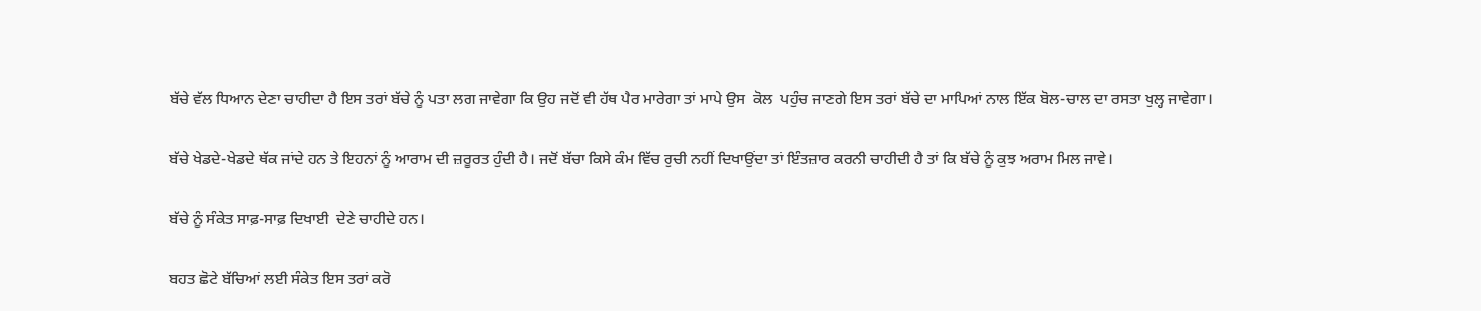ਬੱਚੇ ਵੱਲ ਧਿਆਨ ਦੇਣਾ ਚਾਹੀਦਾ ਹੈ ਇਸ ਤਰਾਂ ਬੱਚੇ ਨੂੰ ਪਤਾ ਲਗ ਜਾਵੇਗਾ ਕਿ ਉਹ ਜਦੋਂ ਵੀ ਹੱਥ ਪੈਰ ਮਾਰੇਗਾ ਤਾਂ ਮਾਪੇ ਉਸ  ਕੋਲ  ਪਹੁੰਚ ਜਾਣਗੇ ਇਸ ਤਰਾਂ ਬੱਚੇ ਦਾ ਮਾਪਿਆਂ ਨਾਲ ਇੱਕ ਬੋਲ-ਚਾਲ ਦਾ ਰਸਤਾ ਖੁਲ੍ਹ ਜਾਵੇਗਾ।

ਬੱਚੇ ਖੇਡਦੇ-ਖੇਡਦੇ ਥੱਕ ਜਾਂਦੇ ਹਨ ਤੇ ਇਹਨਾਂ ਨੂੰ ਆਰਾਮ ਦੀ ਜ਼ਰੂਰਤ ਹੁੰਦੀ ਹੈ। ਜਦੋਂ ਬੱਚਾ ਕਿਸੇ ਕੰਮ ਵਿੱਚ ਰੁਚੀ ਨਹੀਂ ਦਿਖਾਉਂਦਾ ਤਾਂ ਇੰਤਜ਼ਾਰ ਕਰਨੀ ਚਾਹੀਦੀ ਹੈ ਤਾਂ ਕਿ ਬੱਚੇ ਨੂੰ ਕੁਝ ਅਰਾਮ ਮਿਲ ਜਾਵੇ।

ਬੱਚੇ ਨੂੰ ਸੰਕੇਤ ਸਾਫ਼-ਸਾਫ਼ ਦਿਖਾਈ  ਦੇਣੇ ਚਾਹੀਦੇ ਹਨ।

ਬਹਤ ਛੋਟੇ ਬੱਚਿਆਂ ਲਈ ਸੰਕੇਤ ਇਸ ਤਰਾਂ ਕਰੋ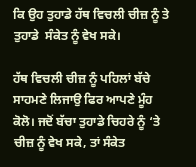ਕਿ ਉਹ ਤੁਹਾਡੇ ਹੱਥ ਵਿਚਲੀ ਚੀਜ਼ ਨੂੰ ਤੇ ਤੁਹਾਡੇ  ਸੰਕੇਤ ਨੂੰ ਵੇਖ ਸਕੇ।

ਹੱਥ ਵਿਚਲੀ ਚੀਜ਼ ਨੂੰ ਪਹਿਲਾਂ ਬੱਚੇ ਸਾਹਮਣੇ ਲਿਜਾਉ ਫਿਰ ਆਪਣੇ ਮੂੰਹ ਕੋਲੋ। ਜਦੋਂ ਬੱਚਾ ਤੁਹਾਡੇ ਚਿਹਰੇ ਨੂੰ ‘ਤੇ ਚੀਜ਼ ਨੂੰ ਵੇਖ ਸਕੇ, ਤਾਂ ਸੰਕੇਤ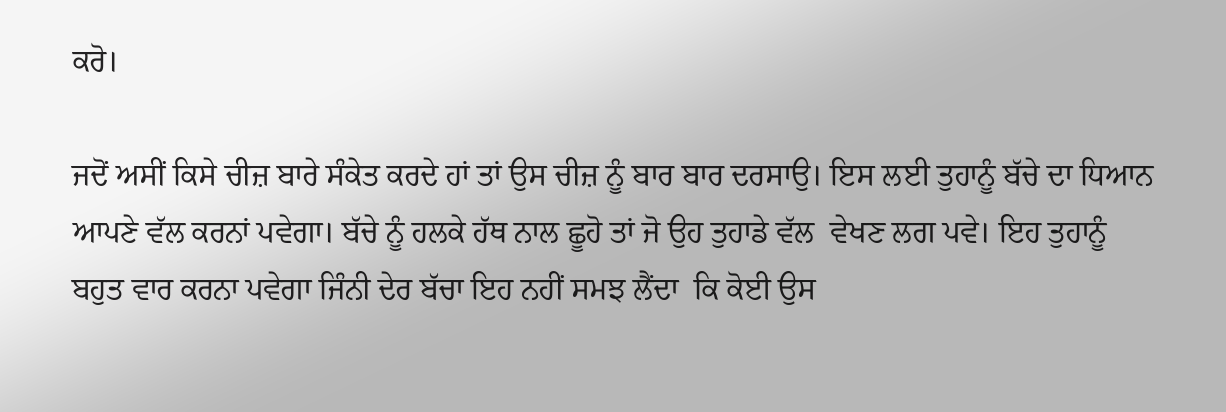ਕਰੋ।

ਜਦੋਂ ਅਸੀਂ ਕਿਸੇ ਚੀਜ਼ ਬਾਰੇ ਸੰਕੇਤ ਕਰਦੇ ਹਾਂ ਤਾਂ ਉਸ ਚੀਜ਼ ਨੂੰ ਬਾਰ ਬਾਰ ਦਰਸਾਉ। ਇਸ ਲਈ ਤੁਹਾਨੂੰ ਬੱਚੇ ਦਾ ਧਿਆਨ ਆਪਣੇ ਵੱਲ ਕਰਨਾਂ ਪਵੇਗਾ। ਬੱਚੇ ਨੂੰ ਹਲਕੇ ਹੱਥ ਨਾਲ ਛੂਹੋ ਤਾਂ ਜੋ ਉਹ ਤੁਹਾਡੇ ਵੱਲ  ਵੇਖਣ ਲਗ ਪਵੇ। ਇਹ ਤੁਹਾਨੂੰ  ਬਹੁਤ ਵਾਰ ਕਰਨਾ ਪਵੇਗਾ ਜਿੰਨੀ ਦੇਰ ਬੱਚਾ ਇਹ ਨਹੀਂ ਸਮਝ ਲੈਂਦਾ  ਕਿ ਕੋਈ ਉਸ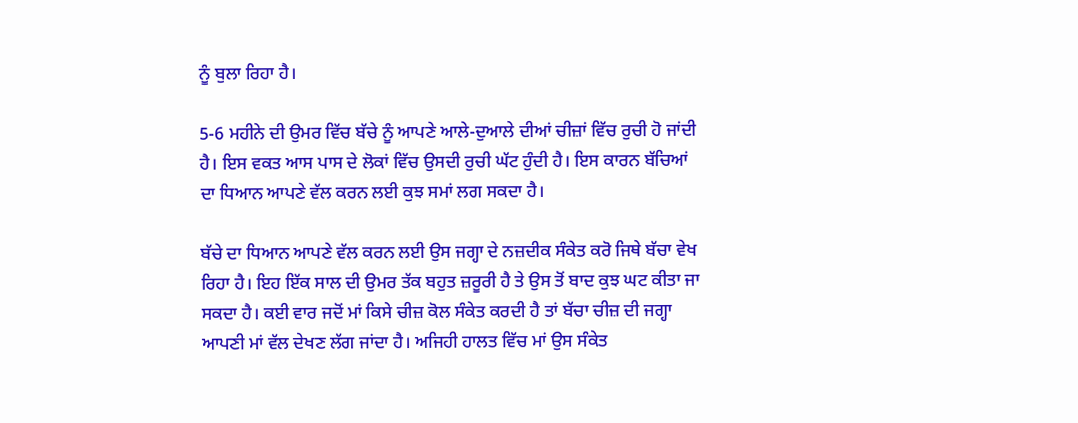ਨੂੰ ਬੁਲਾ ਰਿਹਾ ਹੈ।

5-6 ਮਹੀਨੇ ਦੀ ਉਮਰ ਵਿੱਚ ਬੱਚੇ ਨੂੰ ਆਪਣੇ ਆਲੇ-ਦੁਆਲੇ ਦੀਆਂ ਚੀਜ਼ਾਂ ਵਿੱਚ ਰੁਚੀ ਹੋ ਜਾਂਦੀ ਹੈ। ਇਸ ਵਕਤ ਆਸ ਪਾਸ ਦੇ ਲੋਕਾਂ ਵਿੱਚ ਉਸਦੀ ਰੁਚੀ ਘੱਟ ਹੁੰਦੀ ਹੈ। ਇਸ ਕਾਰਨ ਬੱਚਿਆਂ ਦਾ ਧਿਆਨ ਆਪਣੇ ਵੱਲ ਕਰਨ ਲਈ ਕੁਝ ਸਮਾਂ ਲਗ ਸਕਦਾ ਹੈ।

ਬੱਚੇ ਦਾ ਧਿਆਨ ਆਪਣੇ ਵੱਲ ਕਰਨ ਲਈ ਉਸ ਜਗ੍ਹਾ ਦੇ ਨਜ਼ਦੀਕ ਸੰਕੇਤ ਕਰੋ ਜਿਥੇ ਬੱਚਾ ਵੇਖ ਰਿਹਾ ਹੈ। ਇਹ ਇੱਕ ਸਾਲ ਦੀ ਉਮਰ ਤੱਕ ਬਹੁਤ ਜ਼ਰੂਰੀ ਹੈ ਤੇ ਉਸ ਤੋਂ ਬਾਦ ਕੁਝ ਘਟ ਕੀਤਾ ਜਾ ਸਕਦਾ ਹੈ। ਕਈ ਵਾਰ ਜਦੋਂ ਮਾਂ ਕਿਸੇ ਚੀਜ਼ ਕੋਲ ਸੰਕੇਤ ਕਰਦੀ ਹੈ ਤਾਂ ਬੱਚਾ ਚੀਜ਼ ਦੀ ਜਗ੍ਹਾ ਆਪਣੀ ਮਾਂ ਵੱਲ ਦੇਖਣ ਲੱਗ ਜਾਂਦਾ ਹੈ। ਅਜਿਹੀ ਹਾਲਤ ਵਿੱਚ ਮਾਂ ਉਸ ਸੰਕੇਤ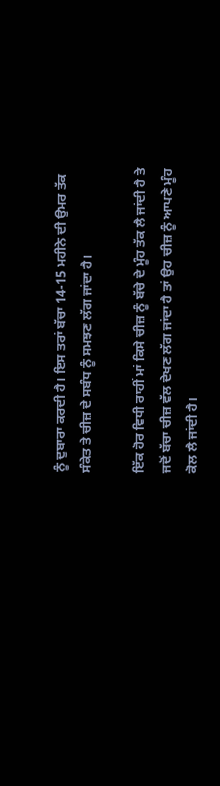ਨੂੰ ਦੁਬਾਰਾ ਕਰਦੀ ਹੈ। ਇਸ ਤਰਾਂ ਬੱਚਾ 14-15 ਮਹੀਨੇ ਦੀ ਉਮਰ ਤੱਕ ਸੰਕੇਤ ਤੇ ਚੀਜ਼ ਦੇ ਸਬੰਧ ਨੂੰ ਸਮਝਣ ਲੱਗ ਜਾਂਦਾ ਹੈ।

ਇੱਕ ਹੋਰ ਵਿਧੀ ਰਾਹੀਂ ਮਾਂ ਕਿਸੇ ਚੀਜ਼ ਨੂੰ ਬੱਚੇ ਦੇ ਮੂੰਹ ਤੱਕ ਲੈ ਜਾਂਦੀ ਹੈ ਤੇ ਜਦੋਂ ਬੱਚਾ ਚੀਜ਼ ਵੱਲ ਦੇਖਣ ਲੱਗ ਜਾਂਦਾ ਹੈ ਤਾਂ ਉਹ ਚੀਜ਼ ਨੂੰ ਆਪਣੇ ਮੂੰਹ ਕੋਲ ਲੈ ਜਾਂਦੀ ਹੈ।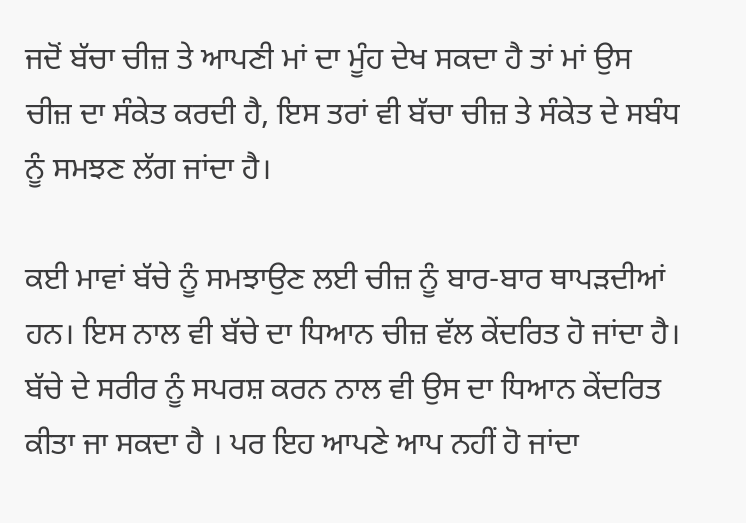ਜਦੋਂ ਬੱਚਾ ਚੀਜ਼ ਤੇ ਆਪਣੀ ਮਾਂ ਦਾ ਮੂੰਹ ਦੇਖ ਸਕਦਾ ਹੈ ਤਾਂ ਮਾਂ ਉਸ ਚੀਜ਼ ਦਾ ਸੰਕੇਤ ਕਰਦੀ ਹੈ, ਇਸ ਤਰਾਂ ਵੀ ਬੱਚਾ ਚੀਜ਼ ਤੇ ਸੰਕੇਤ ਦੇ ਸਬੰਧ ਨੂੰ ਸਮਝਣ ਲੱਗ ਜਾਂਦਾ ਹੈ।

ਕਈ ਮਾਵਾਂ ਬੱਚੇ ਨੂੰ ਸਮਝਾਉਣ ਲਈ ਚੀਜ਼ ਨੂੰ ਬਾਰ-ਬਾਰ ਥਾਪੜਦੀਆਂ ਹਨ। ਇਸ ਨਾਲ ਵੀ ਬੱਚੇ ਦਾ ਧਿਆਨ ਚੀਜ਼ ਵੱਲ ਕੇਂਦਰਿਤ ਹੋ ਜਾਂਦਾ ਹੈ। ਬੱਚੇ ਦੇ ਸਰੀਰ ਨੂੰ ਸਪਰਸ਼ ਕਰਨ ਨਾਲ ਵੀ ਉਸ ਦਾ ਧਿਆਨ ਕੇਂਦਰਿਤ ਕੀਤਾ ਜਾ ਸਕਦਾ ਹੈ । ਪਰ ਇਹ ਆਪਣੇ ਆਪ ਨਹੀਂ ਹੋ ਜਾਂਦਾ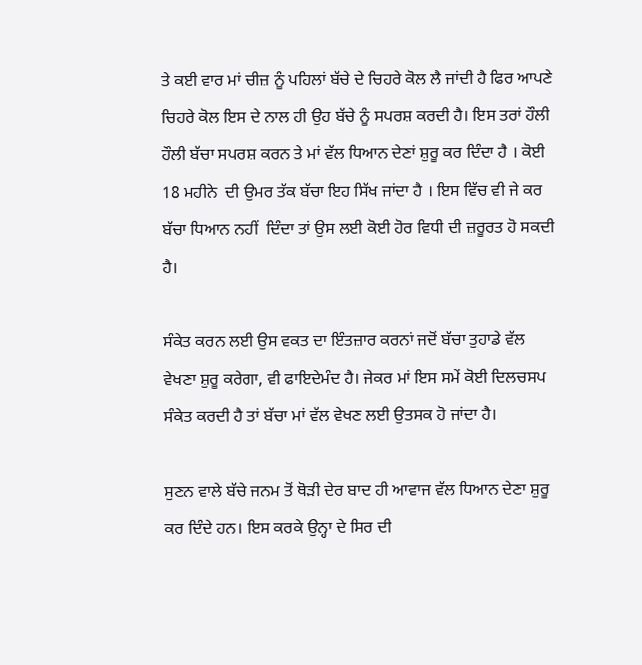ਤੇ ਕਈ ਵਾਰ ਮਾਂ ਚੀਜ਼ ਨੂੰ ਪਹਿਲਾਂ ਬੱਚੇ ਦੇ ਚਿਹਰੇ ਕੋਲ ਲੈ ਜਾਂਦੀ ਹੈ ਫਿਰ ਆਪਣੇ ਚਿਹਰੇ ਕੋਲ ਇਸ ਦੇ ਨਾਲ ਹੀ ਉਹ ਬੱਚੇ ਨੂੰ ਸਪਰਸ਼ ਕਰਦੀ ਹੈ। ਇਸ ਤਰਾਂ ਹੌਲੀ ਹੌਲੀ ਬੱਚਾ ਸਪਰਸ਼ ਕਰਨ ਤੇ ਮਾਂ ਵੱਲ ਧਿਆਨ ਦੇਣਾਂ ਸ਼ੁਰੂ ਕਰ ਦਿੰਦਾ ਹੈ । ਕੋਈ 18 ਮਹੀਨੇ  ਦੀ ਉਮਰ ਤੱਕ ਬੱਚਾ ਇਹ ਸਿੱਖ ਜਾਂਦਾ ਹੈ । ਇਸ ਵਿੱਚ ਵੀ ਜੇ ਕਰ ਬੱਚਾ ਧਿਆਨ ਨਹੀਂ  ਦਿੰਦਾ ਤਾਂ ਉਸ ਲਈ ਕੋਈ ਹੋਰ ਵਿਧੀ ਦੀ ਜ਼ਰੂਰਤ ਹੋ ਸਕਦੀ ਹੈ।

ਸੰਕੇਤ ਕਰਨ ਲਈ ਉਸ ਵਕਤ ਦਾ ਇੰਤਜ਼ਾਰ ਕਰਨਾਂ ਜਦੋਂ ਬੱਚਾ ਤੁਹਾਡੇ ਵੱਲ ਵੇਖਣਾ ਸ਼ੁਰੂ ਕਰੇਗਾ, ਵੀ ਫਾਇਦੇਮੰਦ ਹੈ। ਜੇਕਰ ਮਾਂ ਇਸ ਸਮੇਂ ਕੋਈ ਦਿਲਚਸਪ ਸੰਕੇਤ ਕਰਦੀ ਹੈ ਤਾਂ ਬੱਚਾ ਮਾਂ ਵੱਲ ਵੇਖਣ ਲਈ ਉਤਸਕ ਹੋ ਜਾਂਦਾ ਹੈ।

ਸੁਣਨ ਵਾਲੇ ਬੱਚੇ ਜਨਮ ਤੋਂ ਥੋੜੀ ਦੇਰ ਬਾਦ ਹੀ ਆਵਾਜ ਵੱਲ ਧਿਆਨ ਦੇਣਾ ਸ਼ੁਰੂ ਕਰ ਦਿੰਦੇ ਹਨ। ਇਸ ਕਰਕੇ ਉਨ੍ਹਾ ਦੇ ਸਿਰ ਦੀ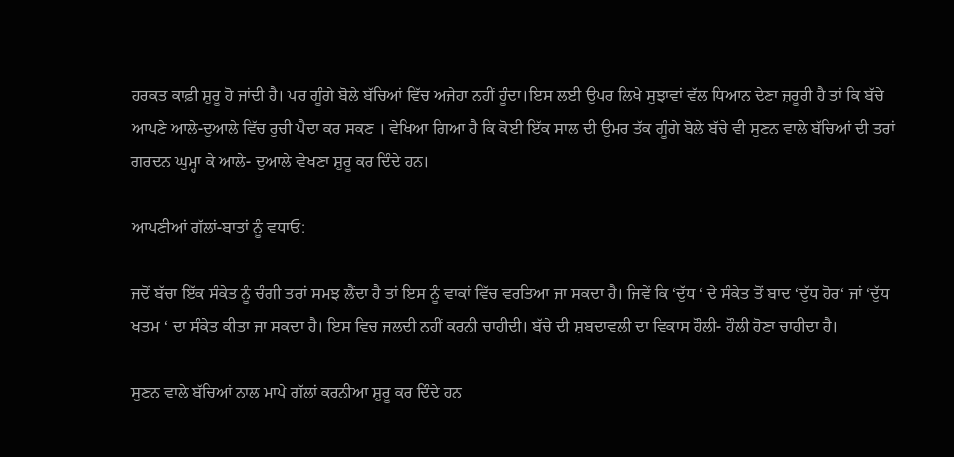ਹਰਕਤ ਕਾਫ਼ੀ ਸ਼ੁਰੂ ਹੋ ਜਾਂਦੀ ਹੈ। ਪਰ ਗੂੰਗੇ ਬੋਲੇ ਬੱਚਿਆਂ ਵਿੱਚ ਅਜੇਹਾ ਨਹੀਂ ਹੂੰਦਾ।ਇਸ ਲਈ ਉਪਰ ਲਿਖੇ ਸੁਝਾਵਾਂ ਵੱਲ ਧਿਆਨ ਦੇਣਾ ਜ਼ਰੂਰੀ ਹੈ ਤਾਂ ਕਿ ਬੱਚੇ ਆਪਣੇ ਆਲੇ-ਦੁਆਲੇ ਵਿੱਚ ਰੁਚੀ ਪੈਦਾ ਕਰ ਸਕਣ । ਵੇਖਿਆ ਗਿਆ ਹੈ ਕਿ ਕੋਈ ਇੱਕ ਸਾਲ ਦੀ ਉਮਰ ਤੱਕ ਗੂੰਗੇ ਬੋਲੇ ਬੱਚੇ ਵੀ ਸੁਣਨ ਵਾਲੇ ਬੱਚਿਆਂ ਦੀ ਤਰਾਂ ਗਰਦਨ ਘੁਮ੍ਹਾ ਕੇ ਆਲੇ- ਦੁਆਲੇ ਵੇਖਣਾ ਸ਼ੁਰੂ ਕਰ ਦਿੰਦੇ ਹਨ।

ਆਪਣੀਆਂ ਗੱਲਾਂ-ਬਾਤਾਂ ਨੂੰ ਵਧਾਓ:

ਜਦੋਂ ਬੱਚਾ ਇੱਕ ਸੰਕੇਤ ਨੂੰ ਚੰਗੀ ਤਰਾਂ ਸਮਝ ਲੈਂਦਾ ਹੈ ਤਾਂ ਇਸ ਨੂੰ ਵਾਕਾਂ ਵਿੱਚ ਵਰਤਿਆ ਜਾ ਸਕਦਾ ਹੈ। ਜਿਵੇਂ ਕਿ ‘ਦੁੱਧ ‘ ਦੇ ਸੰਕੇਤ ਤੋਂ ਬਾਦ ‘ਦੁੱਧ ਹੋਰ‘ ਜਾਂ ‘ਦੁੱਧ ਖਤਮ ‘ ਦਾ ਸੰਕੇਤ ਕੀਤਾ ਜਾ ਸਕਦਾ ਹੈ। ਇਸ ਵਿਚ ਜਲਦੀ ਨਹੀਂ ਕਰਨੀ ਚਾਹੀਦੀ। ਬੱਚੇ ਦੀ ਸ਼ਬਦਾਵਲੀ ਦਾ ਵਿਕਾਸ ਹੌਲੀ- ਹੌਲੀ ਹੋਣਾ ਚਾਹੀਦਾ ਹੈ।

ਸੁਣਨ ਵਾਲੇ ਬੱਚਿਆਂ ਨਾਲ ਮਾਪੇ ਗੱਲਾਂ ਕਰਨੀਆ ਸ਼ੁਰੂ ਕਰ ਦਿੰਦੇ ਹਨ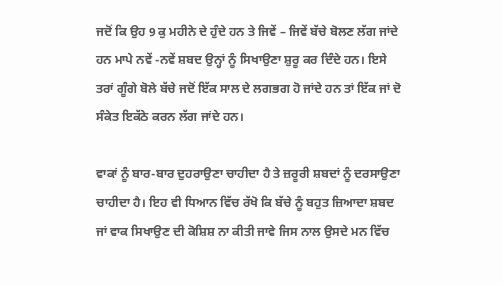ਜਦੋਂ ਕਿ ਉਹ 9 ਕੁ ਮਹੀਨੇ ਦੇ ਹੁੰਦੇ ਹਨ ਤੇ ਜਿਵੇਂ – ਜਿਵੇਂ ਬੱਚੇ ਬੋਲਣ ਲੱਗ ਜਾਂਦੇ ਹਨ ਮਾਪੇ ਨਵੇਂ -ਨਵੇਂ ਸ਼ਬਦ ਉਨ੍ਹਾਂ ਨੂੰ ਸਿਖਾਉਣਾ ਸ਼ੁਰੂ ਕਰ ਦਿੰਦੇ ਹਨ। ਇਸੇ ਤਰਾਂ ਗੂੰਗੇ ਬੋਲੇ ਬੱਚੇ ਜਦੋਂ ਇੱਕ ਸਾਲ ਦੇ ਲਗਭਗ ਹੋ ਜਾਂਦੇ ਹਨ ਤਾਂ ਇੱਕ ਜਾਂ ਦੋ ਸੰਕੇਤ ਇਕੱਠੇ ਕਰਨ ਲੱਗ ਜਾਂਦੇ ਹਨ।

ਵਾਕਾਂ ਨੂੰ ਬਾਰ-ਬਾਰ ਦੁਹਰਾਉਣਾ ਚਾਹੀਦਾ ਹੈ ਤੇ ਜ਼ਰੂਰੀ ਸ਼ਬਦਾਂ ਨੂੰ ਦਰਸਾਉਣਾ ਚਾਹੀਦਾ ਹੈ। ਇਹ ਵੀ ਧਿਆਨ ਵਿੱਚ ਰੱਖੋ ਕਿ ਬੱਚੇ ਨੂੰ ਬਹੁਤ ਜ਼ਿਆਦਾ ਸ਼ਬਦ ਜਾਂ ਵਾਕ ਸਿਖਾਉਣ ਦੀ ਕੋਸ਼ਿਸ਼ ਨਾ ਕੀਤੀ ਜਾਵੇ ਜਿਸ ਨਾਲ ਉਸਦੇ ਮਨ ਵਿੱਚ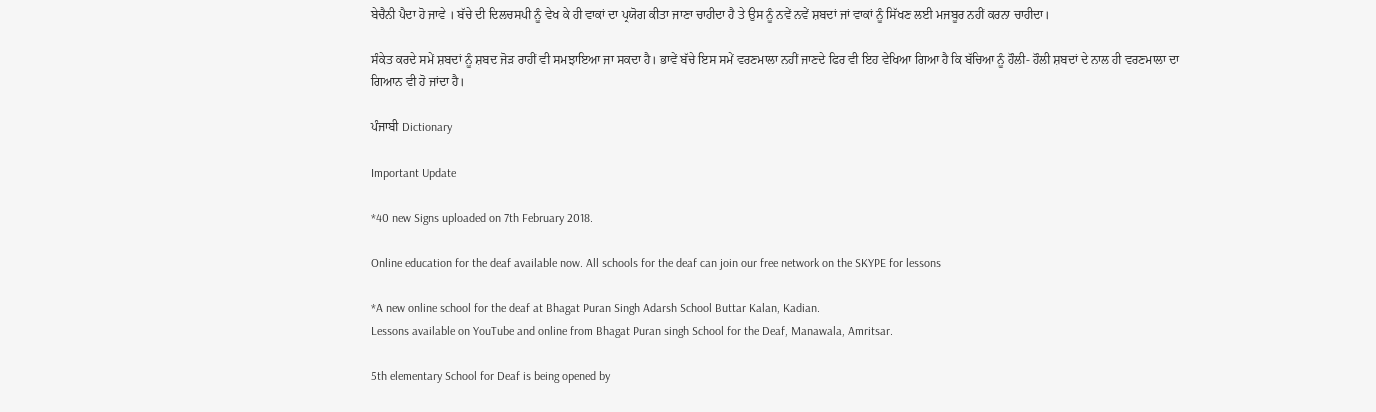ਬੇਚੈਨੀ ਪੈਦਾ ਹੋ ਜਾਵੇ । ਬੱਚੇ ਦੀ ਦਿਲਚਸਪੀ ਨੂੰ ਵੇਖ ਕੇ ਹੀ ਵਾਕਾਂ ਦਾ ਪ੍ਰਯੋਗ ਕੀਤਾ ਜਾਣਾ ਚਾਹੀਦਾ ਹੈ ਤੇ ਉਸ ਨੂੰ ਨਵੇਂ ਨਵੇਂ ਸ਼ਬਦਾਂ ਜਾਂ ਵਾਕਾਂ ਨੂੰ ਸਿੱਖਣ ਲਈ ਮਜਬੂਰ ਨਹੀਂ ਕਰਨਾ ਚਾਹੀਦਾ।

ਸੰਕੇਤ ਕਰਦੇ ਸਮੇਂ ਸ਼ਬਦਾਂ ਨੂੰ ਸ਼ਬਦ ਜੋੜ ਰਾਹੀਂ ਵੀ ਸਮਝਾਇਆ ਜਾ ਸਕਦਾ ਹੈ। ਭਾਵੇਂ ਬੱਚੇ ਇਸ ਸਮੇਂ ਵਰਣਮਾਲਾ ਨਹੀਂ ਜਾਣਦੇ ਫਿਰ ਵੀ ਇਹ ਵੇਖਿਆ ਗਿਆ ਹੈ ਕਿ ਬੱਚਿਆ ਨੂੰ ਹੌਲੀ- ਹੌਲੀ ਸ਼ਬਦਾਂ ਦੇ ਨਾਲ ਹੀ ਵਰਣਮਾਲਾ ਦਾ ਗਿਆਨ ਵੀ ਹੋ ਜਾਂਦਾ ਹੈ।

ਪੰਜਾਬੀ Dictionary

Important Update

*40 new Signs uploaded on 7th February 2018.

Online education for the deaf available now. All schools for the deaf can join our free network on the SKYPE for lessons

*A new online school for the deaf at Bhagat Puran Singh Adarsh School Buttar Kalan, Kadian.
Lessons available on YouTube and online from Bhagat Puran singh School for the Deaf, Manawala, Amritsar.

5th elementary School for Deaf is being opened by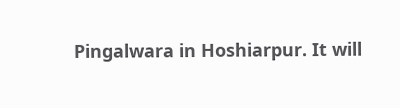Pingalwara in Hoshiarpur. It will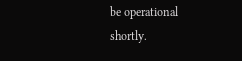be operational shortly.